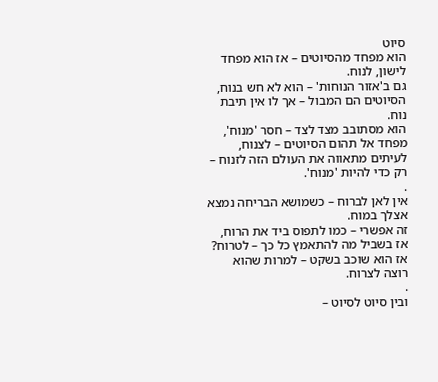סיוט
הוא מפחד מהסיוטים – אז הוא מפחד לישון, לנוח.
גם ב'אזור הנוחות' – הוא לא חש בנוח,
הסיוטים הם המבול – אך לו אין תיבת נוח.
הוא מסתובב מצד לצד – חסר 'מנוח',
מפחד אל תהום הסיוטים – לצנוח,
לעיתים מתאווה את העולם הזה לזנוח – רק כדי להיות 'מנוח'.
.
אין לאן לברוח – כשמושא הבריחה נמצא אצלך במוח.
זה אפשרי – כמו לתפוס ביד את הרוח,
אז בשביל מה להתאמץ כל כך – לטרוח?
אז הוא שוכב בשקט – למרות שהוא רוצה לצרוח.
.
ובין סיוט לסיוט –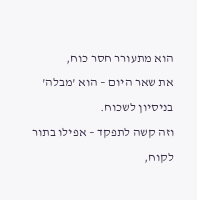הוא מתעורר חסר כוח,
את שאר היום – הוא 'מבלה' בניסיון לשכוח.
וזה קשה לתפקד – אפילו בתור לקוח,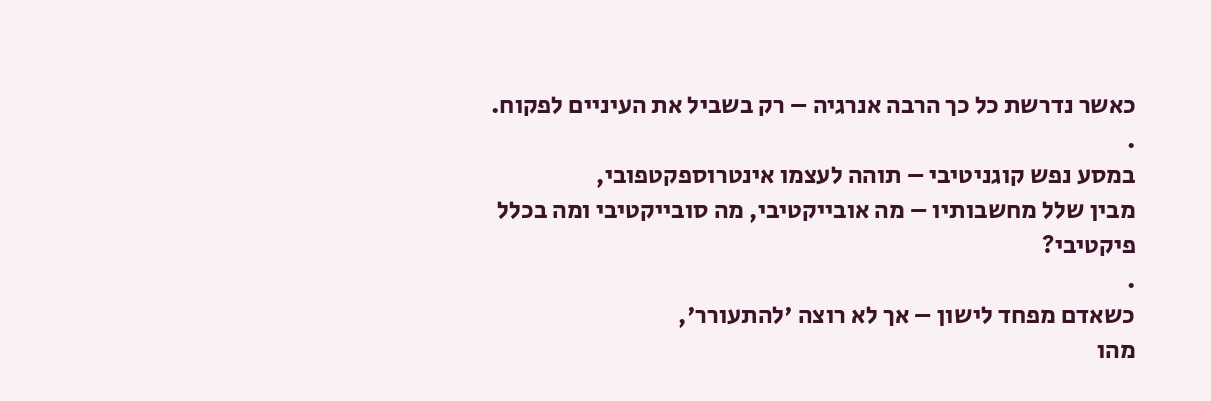כאשר נדרשת כל כך הרבה אנרגיה – רק בשביל את העיניים לפקוח.
.
במסע נפש קוגניטיבי – תוהה לעצמו אינטרוספקטפובי,
מבין שלל מחשבותיו – מה אובייקטיבי, מה סובייקטיבי ומה בכלל פיקטיבי?
.
כשאדם מפחד לישון – אך לא רוצה 'להתעורר',
מהו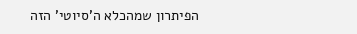הפיתרון שמהכלא ה'סיוטי' הזה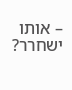– אותו ישחרר?